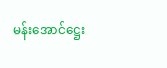မန်းအောင်ဋ္ဌေး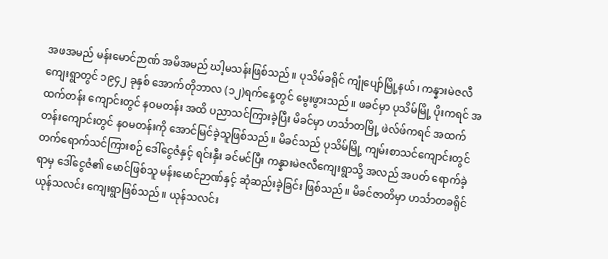အဖအမည် မန်းမောင်ဉာဏ် အမိအမည် ဃါ့မသန်းဖြစ်သည်။ ပုသိမ်ခရိုင် ကျုံပျော်မြို့နယ်၊ ကန္နားမဲဇလီ ကျေးရွာတွင် ၁၉၄၂ ခုနှစ် အောက်တိုဘာလ (၁၂)ရက်နေ့တွင် မွေးဖွားသည်။ ဖခင်မှာ ပုသိမ်မြို့ ပိုးကရင် အထက်တန်း ကျောင်းတွင် နဝမတန်း အထိ ပညာသင်ကြားခဲ့ပြီး မိခင်မှာ ဟင်္သာတမြို့ ဖဲလ်ဖ်ကရင် အထက်တန်းကျောင်းတွင် နဝမတန်းကို အောင်မြင်ခဲ့သူဖြစ်သည်။ မိခင်သည် ပုသိမ်မြို့ ကျမ်းစာသင်ကျောင်းတွင် တက်ရောက်သင်ကြားစဉ် ဒေါ်ငွေဇံနှင့် ရင်းနှီး ခင်မင်ပြီး ကန္နားမဲဇလီကျေးရွာသို့ အလည် အပတ် ရောက်ခဲ့ရာမှ ဒေါ်ငွေဇံ၏ မောင်ဖြစ်သူ မန်းမောင်ဉာဏ်နှင့် ဆုံဆည်းခဲ့ခြင်း ဖြစ်သည်။ မိခင်ဇာတိမှာ ဟင်္သာတခရိုင် ယုန်သလင်း ကျေးရွာဖြစ်သည်။ ယုန်သလင်း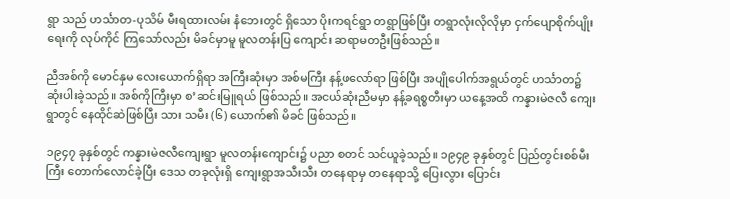ရွာ သည် ဟင်္သာတ-ပုသိမ် မီးရထားလမ်း နံဘေးတွင် ရှိသော ပိုးကရင်ရွာ တရွာဖြစ်ပြီး တရွာလုံးလိုလိုမှာ ငှက်ပျောစိုက်ပျိုးရေးကို လုပ်ကိုင် ကြသော်လည်း မိခင်မှာမူ မူလတန်းပြ ကျောင်း ဆရာမတဦးဖြစ်သည်။

ညီအစ်ကို မောင်နှမ လေးယောက်ရှိရာ အကြီးဆုံးမှာ အစ်မကြီး နန့်ဖလော်ရာ ဖြစ်ပြီး အပျိုပေါက်အရွယ်တွင် ဟင်္သာတ၌ ဆုံးပါးခဲ့သည်။ အစ်ကိုကြီးမှာ စ’ဆင်းမြူရယ် ဖြစ်သည်။ အငယ်ဆုံးညီမမှာ နန့်ခရစ္စတီးမှာ ယနေ့အထိ ကန္နားမဲဇလီ ကျေးရွာတွင် နေထိုင်ဆဲဖြစ်ပြီး သား သမီး (၆) ယောက်၏ မိခင် ဖြစ်သည်။

၁၉၄၇ ခုနှစ်တွင် ကန္နားမဲဇလီကျေးရွာ မူလတန်းကျောင်း၌ ပညာ စတင် သင်ယူခဲ့သည်။ ၁၉၄၉ ခုနှစ်တွင် ပြည်တွင်းစစ်မီးကြီး တောက်လောင်ခဲ့ပြီး ဒေသ တခုလုံးရှိ ကျေးရွာအသီးသီး တနေရာမှ တနေရာသို့ ပြေးလွား ပြောင်း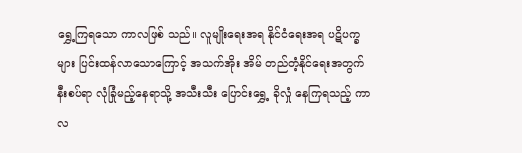ရွှေ့ကြရသော ကာလဖြစ် သည်။ လူမျိုးရေးအရ နိုင်ငံရေးအရ ပဋိပက္ခများ ပြင်းထန်လာသောကြောင့် အသက်အိုး အိမ် တည်တံ့နိုင်ရေးအတွက် နီးစပ်ရာ လုံခြုံမည့်နေရာသို့ အသီးသီး ပြောင်းရွှေ့ ခိုလှုံ နေကြရသည့် ကာလ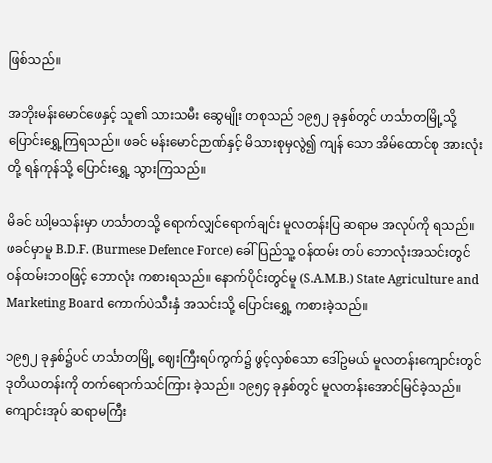ဖြစ်သည်။

အဘိုးမန်းမောင်ဖေနှင့် သူ၏ သားသမီး ဆွေမျိုး တစုသည် ၁၉၅၂ ခုနှစ်တွင် ဟင်္သာတမြို့သို့ ပြောင်းရွှေ့ကြရသည်။ ဖခင် မန်းမောင်ဉာဏ်နှင့် မိသားစုမှလွဲ၍ ကျန် သော အိမ်ထောင်စု အားလုံးတို့ ရန်ကုန်သို့ ပြောင်းရွှေ့ သွားကြသည်။

မိခင် ဃါ့မသန်းမှာ ဟင်္သာတသို့ ရောက်လျှင်ရောက်ချင်း မူလတန်းပြ ဆရာမ အလုပ်ကို ရသည်။ ဖခင်မှာမူ B.D.F. (Burmese Defence Force) ခေါ် ပြည်သူ့ ဝန်ထမ်း တပ် ဘောလုံးအသင်းတွင် ဝန်ထမ်းဘဝဖြင့် ဘောလုံး ကစားရသည်။ နောက်ပိုင်းတွင်မူ (S.A.M.B.) State Agriculture and Marketing Board ကောက်ပဲသီးနှံ အသင်းသို့ ပြောင်းရွှေ့ ကစားခဲ့သည်။

၁၉၅၂ ခုနှစ်၌ပင် ဟင်္သာတမြို့ ဈေးကြီးရပ်ကွက်၌ ဖွင့်လှစ်သော ဒေါ်ဥမယ် မူလတန်းကျောင်းတွင် ဒုတိယတန်းကို တက်ရောက်သင်ကြား ခဲ့သည်။ ၁၉၅၄ ခုနှစ်တွင် မူလတန်းအောင်မြင်ခဲ့သည်။ ကျောင်းအုပ် ဆရာမကြီး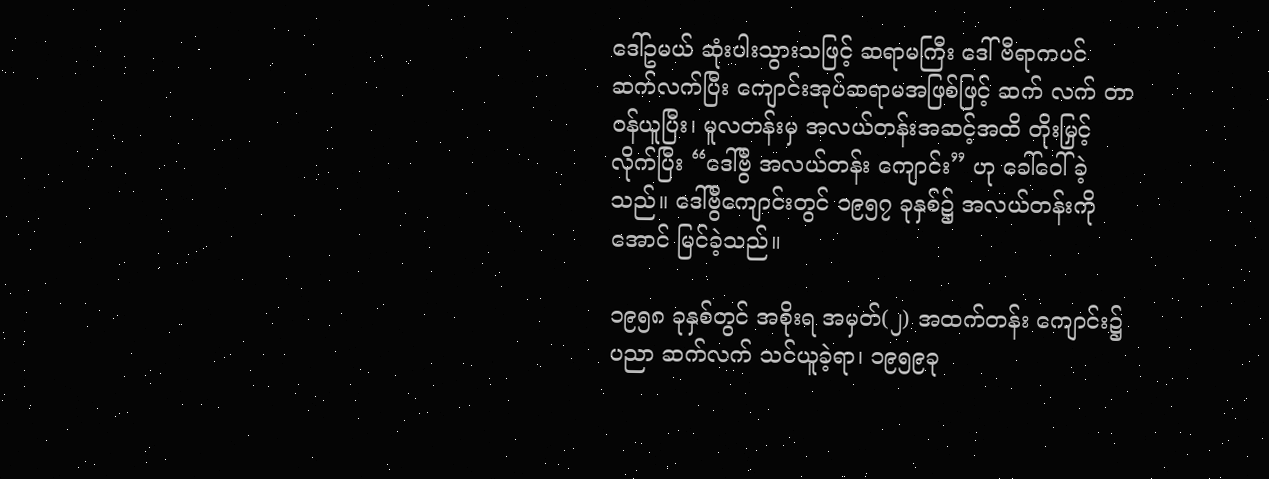ဒေါ်ဥမယ် ဆုံးပါးသွားသဖြင့် ဆရာမကြီး ဒေါ်ဗီရာကပင် ဆက်လက်ပြီး ကျောင်းအုပ်ဆရာမအဖြစ်ဖြင့် ဆက် လက် တာဝန်ယူပြီး၊ မူလတန်းမှ အလယ်တန်းအဆင့်အထိ တိုးမြှင့်လိုက်ပြီး “ဒေါ်ဗွီ အလယ်တန်း ကျောင်း” ဟု ခေါ်ဝေါ်ခဲ့သည်။ ဒေါ်ဗွီကျောင်းတွင် ၁၉၅၇ ခုနှစ်၌ အလယ်တန်းကို အောင် မြင်ခဲ့သည်။

၁၉၅၈ ခုနှစ်တွင် အစိုးရ အမှတ်(၂) အထက်တန်း ကျောင်း၌ ပညာ ဆက်လက် သင်ယူခဲ့ရာ၊ ၁၉၅၉ခု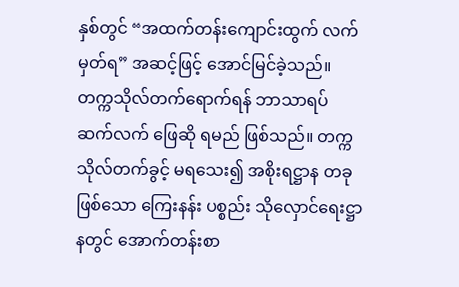နှစ်တွင် “အထက်တန်းကျောင်းထွက် လက်မှတ်ရ” အဆင့်ဖြင့် အောင်မြင်ခဲ့သည်။ တက္ကသိုလ်တက်ရောက်ရန် ဘာသာရပ် ဆက်လက် ဖြေဆို ရမည် ဖြစ်သည်။ တက္ကသိုလ်တက်ခွင့် မရသေး၍ အစိုးရဋ္ဌာန တခုဖြစ်သော ကြေးနန်း ပစ္စည်း သိုလှောင်ရေးဋ္ဌာနတွင် အောက်တန်းစာ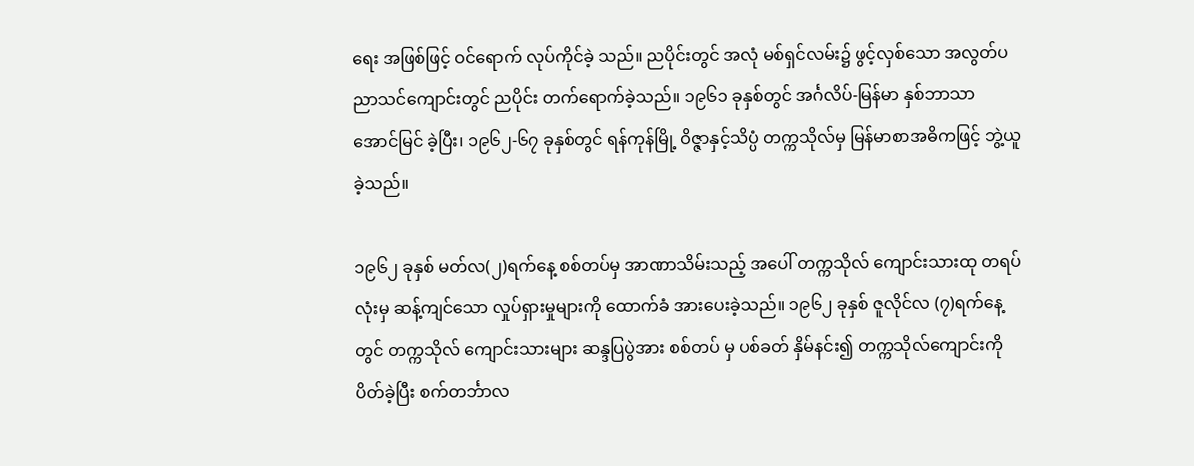ရေး အဖြစ်ဖြင့် ဝင်ရောက် လုပ်ကိုင်ခဲ့ သည်။ ညပိုင်းတွင် အလုံ မစ်ရှင်လမ်း၌ ဖွင့်လှစ်သော အလွတ်ပညာသင်ကျောင်းတွင် ညပိုင်း တက်ရောက်ခဲ့သည်။ ၁၉၆၁ ခုနှစ်တွင် အင်္ဂလိပ်-မြန်မာ နှစ်ဘာသာ အောင်မြင် ခဲ့ပြီး၊ ၁၉၆၂-၆၇ ခုနှစ်တွင် ရန်ကုန်မြို့ ဝိဇ္ဇာနှင့်သိပ္ပံ တက္ကသိုလ်မှ မြန်မာစာအဓိကဖြင့် ဘွဲ့ယူခဲ့သည်။

၁၉၆၂ ခုနှစ် မတ်လ(၂)ရက်နေ့ စစ်တပ်မှ အာဏာသိမ်းသည့် အပေါ် တက္ကသိုလ် ကျောင်းသားထု တရပ်လုံးမှ ဆန့်ကျင်သော လှုပ်ရှားမှုများကို ထောက်ခံ အားပေးခဲ့သည်။ ၁၉၆၂ ခုနှစ် ဇူလိုင်လ (၇)ရက်နေ့တွင် တက္ကသိုလ် ကျောင်းသားများ ဆန္ဒပြပွဲအား စစ်တပ် မှ ပစ်ခတ် နှိမ်နင်း၍ တက္ကသိုလ်ကျောင်းကို ပိတ်ခဲ့ပြီး စက်တင်္ဘာလ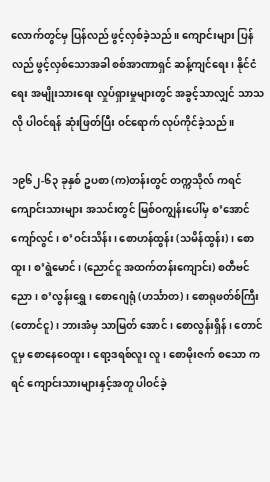လောက်တွင်မှ ပြန်လည် ဖွင့်လှစ်ခဲ့သည်။ ကျောင်းများ ပြန်လည် ဖွင့်လှစ်သောအခါ စစ်အာဏာရှင် ဆန့်ကျင်ရေး၊ နိုင်ငံရေး အမျိုးသားရေး လှုပ်ရှားမှုများတွင် အခွင့်သာလျှင် သာသလို ပါဝင်ရန် ဆုံးဖြတ်ပြီး ဝင်ရောက် လုပ်ကိုင်ခဲ့သည်။

၁၉၆၂-၆၃ ခုနှစ် ဥပစာ (က)တန်းတွင် တက္ကသိုလ် ကရင်ကျောင်းသားများ အသင်းတွင် မြစ်ဝကျွန်းပေါ်မှ စ’အောင်ကျော်လွင်၊ စ’ဝင်းသိန်း၊ စောဟန်ထွန်း (သမိန်ထွန်း)၊ စောထူး၊ စ’ရွဲမောင်၊ (ညောင်ငူ အထက်တန်းကျောင်း) စတီဗင်ညော၊ စ’လွန်းရွှေ၊ စောဂျေရုံ (ဟင်္သာတ)၊ စောရုဖတ်စ်ကြီး (တောင်ငူ)၊ ဘားအံမှ သာမြတ် အောင်၊ စောလွန်းရှိန်၊ တောင်ငူမှ စော‌နေဝေထူး၊ ရော့ဒရစ်လူး လူ၊ စောမိုးဇက် စသော ကရင် ကျောင်းသားများနှင့်အတူ ပါဝင်ခဲ့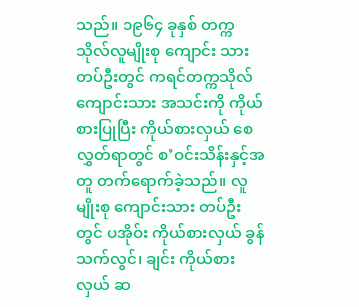သည်။ ၁၉၆၄ ခုနှစ် တက္ကသိုလ်လူမျိုးစု ကျောင်း သားတပ်ဦးတွင် ကရင်တက္ကသိုလ် ကျောင်းသား အသင်းကို ကိုယ်စားပြုပြီး ကိုယ်စားလှယ် စေလွှတ်ရာတွင် စ’ဝင်းသိန်းနှင့်အတူ တက်ရောက်ခဲ့သည်။ လူမျိုးစု ကျောင်းသား တပ်ဦး တွင် ပအိုဝ်း ကိုယ်စားလှယ် ခွန်သက်လွင်၊ ချင်း ကိုယ်စားလှယ် ဆ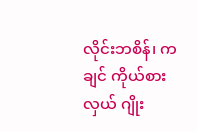လိုင်းဘစိန်၊ ကချင် ကိုယ်စားလှယ် ဂျိုး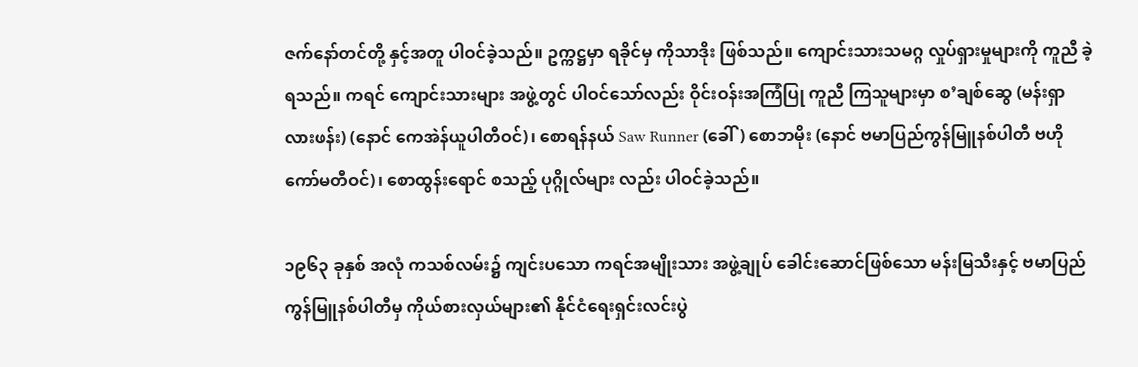ဇက်နော်တင်တို့ နှင့်အတူ ပါဝင်ခဲ့သည်။ ဥက္ကဋ္ဌမှာ ရခိုင်မှ ကိုသာဒိုး ဖြစ်သည်။ ကျောင်းသားသမဂ္ဂ လှုပ်ရှားမှုများကို ကူညီ ခဲ့ရသည်။ ကရင် ကျောင်းသားများ အဖွဲ့တွင် ပါဝင်သော်လည်း ဝိုင်းဝန်းအကြံပြု ကူညီ ကြသူများမှာ စ’ချစ်ဆွေ (မန်းရှာ လားဖန်း) (နောင် ကေအဲန်ယူပါတီဝင်)၊ စောရန်နယ် Saw Runner (ခေါ်) စောဘမိုး (နောင် ဗမာပြည်ကွန်မြူနစ်ပါတီ ဗဟိုကော်မတီဝင်)၊ စောထွန်းရောင် စသည့် ပုဂ္ဂိုလ်များ လည်း ပါဝင်ခဲ့သည်။

၁၉၆၃ ခုနှစ် အလုံ ကသစ်လမ်း၌ ကျင်းပသော ကရင်အမျိုးသား အဖွဲ့ချုပ် ခေါင်းဆောင်ဖြစ်သော မန်းမြသီးနှင့် ဗမာပြည် ကွန်မြူနစ်ပါတီမှ ကိုယ်စားလှယ်များ၏ နိုင်ငံရေးရှင်းလင်းပွဲ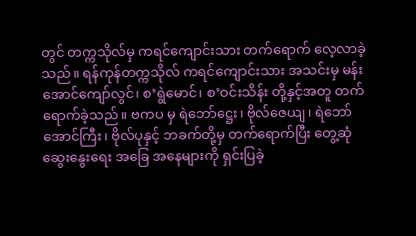တွင် တက္ကသိုလ်မှ ကရင်ကျောင်းသား တက်ရောက် လေ့လာခဲ့သည်။ ရန်ကုန်တက္ကသိုလ် ကရင်ကျောင်းသား အသင်းမှ မန်းအောင်ကျော်လွင်၊ စ’ရွဲမောင်၊ စ’ဝင်းသိန်း တို့နှင့်အတူ တက်ရောက်ခဲ့သည်။ ဗကပ မှ ရဲဘော်ဋ္ဌေး၊ ဗိုလ်ဇေယျ၊ ရဲဘော်အောင်ကြီး၊ ဗိုလ်ပုနှင့် ဘခက်တို့မှ တက်ရောက်ပြီး တွေ့ဆုံဆွေးနွေးရေး အခြေ အနေများကို ရှင်းပြခဲ့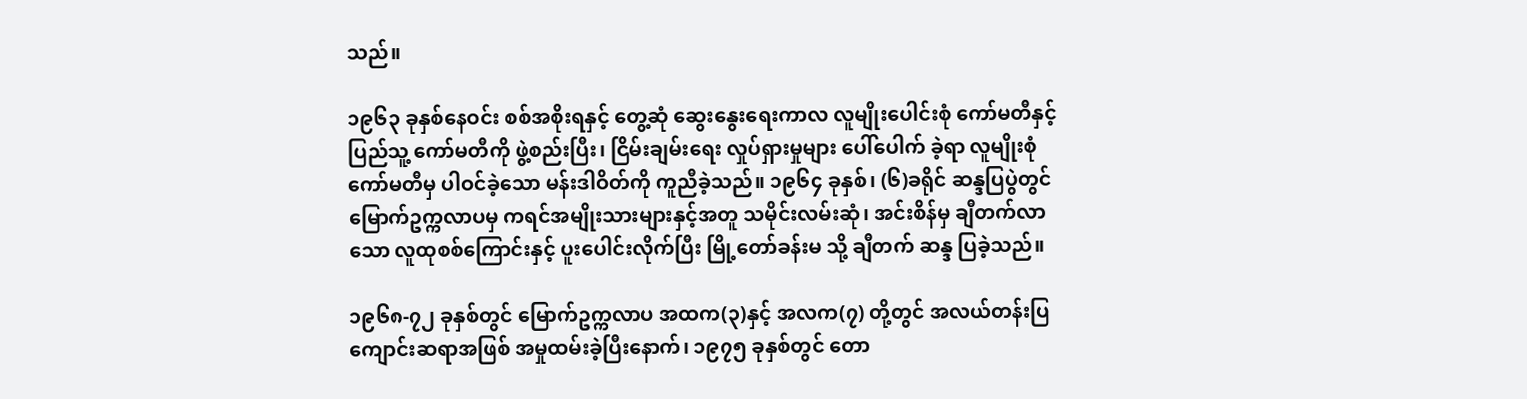သည်။

၁၉၆၃ ခုနှစ်နေဝင်း စစ်အစိုးရနှင့် တွေ့ဆုံ ဆွေးနွေးရေးကာလ လူမျိုးပေါင်းစုံ ကော်မတီနှင့် ပြည်သူ့ ကော်မတီကို ဖွဲ့စည်းပြီး၊ ငြိမ်းချမ်းရေး လှုပ်ရှားမှုများ ပေါ်ပေါက် ခဲ့ရာ လူမျိုးစုံ ကော်မတီမှ ပါဝင်ခဲ့သော မန်းဒါဝိတ်ကို ကူညီခဲ့သည်။ ၁၉၆၄ ခုနှစ်၊ (၆)ခရိုင် ဆန္ဒပြပွဲတွင် မြောက်ဥက္ကလာပမှ ကရင်အမျိုးသားများနှင့်အတူ သမိုင်းလမ်းဆုံ၊ အင်းစိန်မှ ချီတက်လာသော လူထုစစ်ကြောင်းနှင့် ပူးပေါင်းလိုက်ပြီး မြို့တော်ခန်းမ သို့ ချီတက် ဆန္ဒ ပြခဲ့သည်။

၁၉၆၈-၇၂ ခုနှစ်တွင် မြောက်ဥက္ကလာပ အထက(၃)နှင့် အလက(၇) တို့တွင် အလယ်တန်းပြ ကျောင်းဆရာအဖြစ် အမှုထမ်းခဲ့ပြီးနောက်၊ ၁၉၇၅ ခုနှစ်တွင် တော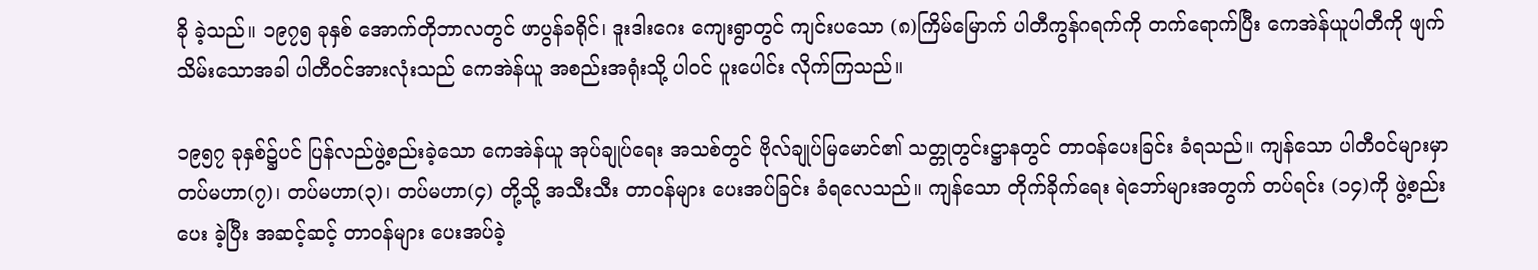ခို ခဲ့သည်။ ၁၉၇၅ ခုနှစ် အောက်တိုဘာလတွင် ဖာပွန်ခရိုင်၊ ဒူးဒါးဂေး ကျေးရွာတွင် ကျင်းပသော (၈)ကြိမ်မြောက် ပါတီကွန်ဂရက်ကို တက်ရောက်ပြီး ကေအဲန်ယူပါတီကို ဖျက်သိမ်းသောအခါ ပါတီဝင်အားလုံးသည် ကေအဲန်ယူ အစည်းအရုံးသို့ ပါဝင် ပူးပေါင်း လိုက်ကြသည်။

၁၉၅၇ ခုနှစ်၌ပင် ပြန်လည်ဖွဲ့စည်းခဲ့သော ကေအဲန်ယူ အုပ်ချုပ်ရေး အသစ်တွင် ဗိုလ်ချုပ်မြမောင်၏ သတ္တုတွင်းဋ္ဌာနတွင် တာဝန်ပေးခြင်း ခံရသည်။ ကျန်သော ပါတီဝင်များမှာ တပ်မဟာ(၇)၊ တပ်မဟာ(၃)၊ တပ်မဟာ(၄) တို့သို့ အသီးသီး တာဝန်များ ပေးအပ်ခြင်း ခံရလေသည်။ ကျန်သော တိုက်ခိုက်ရေး ရဲဘော်များအတွက် တပ်ရင်း (၁၄)ကို ဖွဲ့စည်းပေး ခဲ့ပြီး အဆင့်ဆင့် တာဝန်များ ပေးအပ်ခဲ့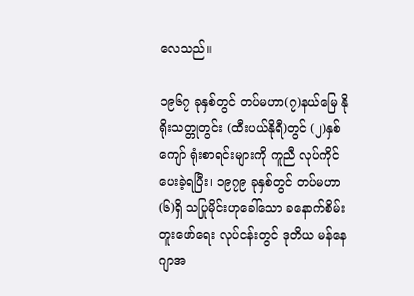လေသည်။

၁၉၆၇ ခုနှစ်တွင် တပ်မဟာ(၇)နယ်မြေ နိုရိုးသတ္တုတွင်း (ထီးပယ်နိုရီ)တွင် (၂)နှစ်ကျော် ရုံးစာရင်းများကို ကူညီ လုပ်ကိုင်ပေးခဲ့ရပြီး၊ ၁၉၇၉ ခုနှစ်တွင် တပ်မဟာ(၆)ရှိ သပြုမိုင်းဟုခေါ်သော ခနောက်စိမ်း တူးဖော်ရေး လုပ်ငန်းတွင် ဒုတိယ မန်နေဂျာအ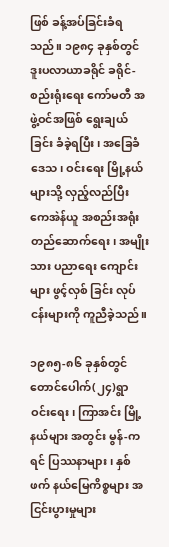ဖြစ် ခန့်အပ်ခြင်းခံရသည်။ ၁၉၈၄ ခုနှစ်တွင် ဒူးပလာယာခရိုင် ခရိုင်-စည်းရုံးရေး ကော်မတီ အဖွဲ့ဝင်အဖြစ် ရွေးချယ်ခြင်း ခံခဲ့ရပြီး၊ အခြေခံဒေသ၊ ဝင်းရေး မြို့နယ်များသို့ လှည့်လည်ပြီး ကေအဲန်ယူ အစည်းအရုံး တည်ဆောက်ရေး၊ အမျိုးသား ပညာရေး ကျောင်းများ ဖွင့်လှစ် ခြင်း လုပ်ငန်းများကို ကူညီခဲ့သည်။

၁၉၈၅-၈၆ ခုနှစ်တွင် တောင်ပေါက်(၂၄)ရွာ ဝင်းရေး၊ ကြာအင်း မြို့နယ်များ အတွင်း မွန်-ကရင် ပြဿနာများ၊ နှစ်ဖက် နယ်မြေကိစ္စများ အငြင်းပွားမှုများ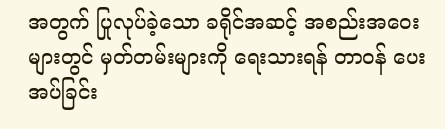အတွက် ပြုလုပ်ခဲ့သော ခရိုင်အဆင့် အစည်းအဝေးများတွင် မှတ်တမ်းများကို ရေးသားရန် တာဝန် ပေးအပ်ခြင်း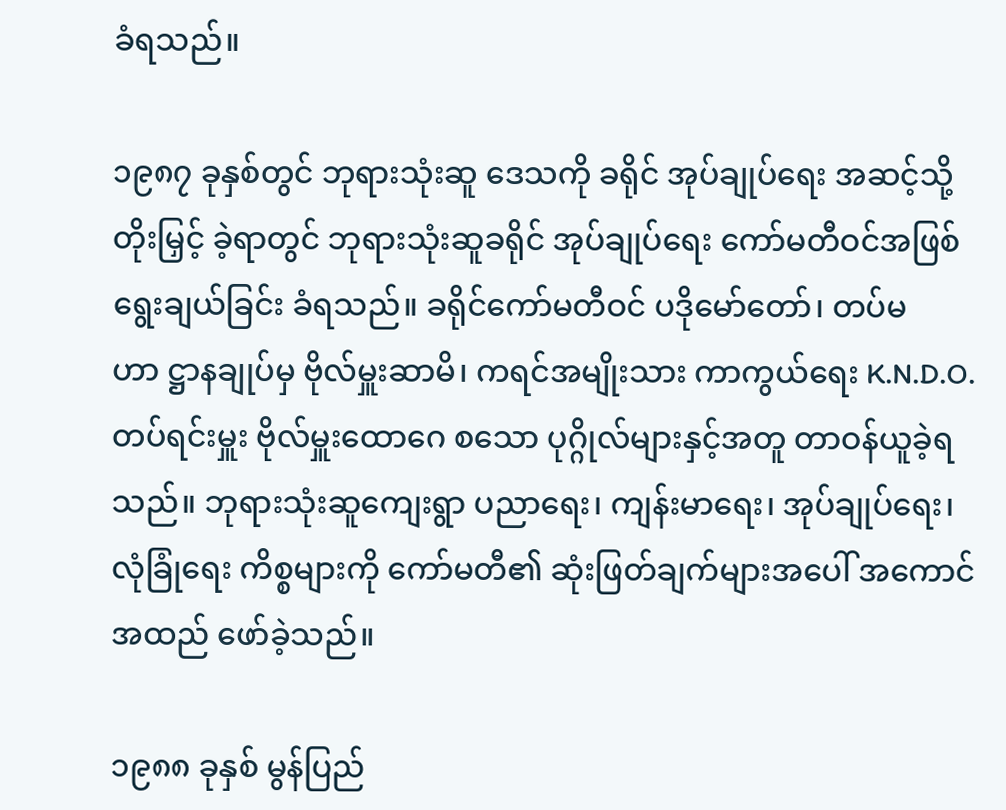ခံရသည်။

၁၉၈၇ ခုနှစ်တွင် ဘုရားသုံးဆူ ဒေသကို ခရိုင် အုပ်ချုပ်ရေး အဆင့်သို့ တိုးမြှင့် ခဲ့ရာတွင် ဘုရားသုံးဆူခရိုင် အုပ်ချုပ်ရေး ကော်မတီဝင်အဖြစ် ရွေးချယ်ခြင်း ခံရသည်။ ခရိုင်ကော်မတီဝင် ပဒိုမော်တော်၊ တပ်မဟာ ဋ္ဌာနချုပ်မှ ဗိုလ်မှူးဆာမိ၊ ကရင်အမျိုးသား ကာကွယ်ရေး K.N.D.O. တပ်ရင်းမှူး ဗိုလ်မှူးထောဂေ စသော ပုဂ္ဂိုလ်များနှင့်အတူ တာဝန်ယူခဲ့ရသည်။ ဘုရားသုံးဆူကျေးရွာ ပညာရေး၊ ကျန်းမာရေး၊ အုပ်ချုပ်ရေး၊ လုံခြုံရေး ကိစ္စများကို ကော်မတီ၏ ဆုံးဖြတ်ချက်များအပေါ် အကောင်အထည် ဖော်ခဲ့သည်။

၁၉၈၈ ခုနှစ် မွန်ပြည်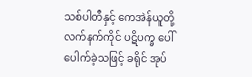သစ်ပါတီနှင့် ကေအဲန်ယူတို့ လက်နက်ကိုင် ပဋိပက္ခ ပေါ်ပေါက်ခဲ့သဖြင့် ခရိုင် အုပ်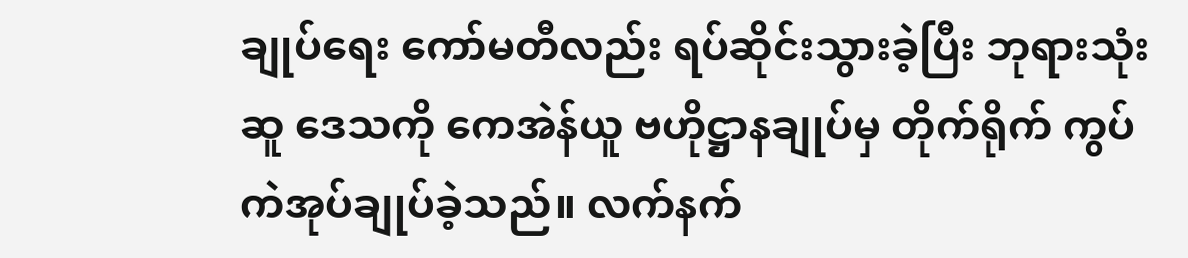ချုပ်ရေး ကော်မတီလည်း ရပ်ဆိုင်းသွားခဲ့ပြီး ဘုရားသုံးဆူ ဒေသကို ကေအဲန်ယူ ဗဟိုဋ္ဌာနချုပ်မှ တိုက်ရိုက် ကွပ်ကဲအုပ်ချုပ်ခဲ့သည်။ လက်နက်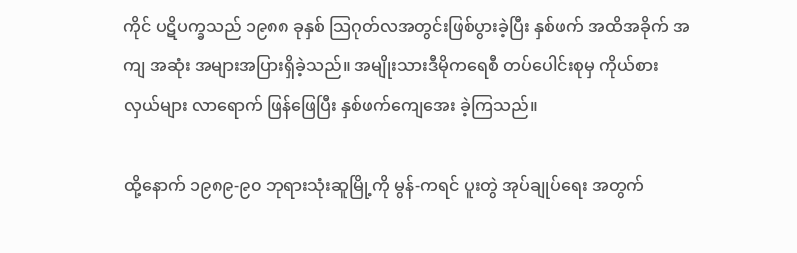ကိုင် ပဋိပက္ခသည် ၁၉၈၈ ခုနှစ် သြဂုတ်လအတွင်းဖြစ်ပွားခဲ့ပြီး နှစ်ဖက် အထိအခိုက် အကျ အဆုံး အများအပြားရှိခဲ့သည်။ အမျိုးသားဒီမိုကရေစီ တပ်ပေါင်းစုမှ ကိုယ်စားလှယ်များ လာရောက် ဖြန်ဖြေပြီး နှစ်ဖက်ကျေအေး ခဲ့ကြသည်။

ထို့နောက် ၁၉၈၉-၉၀ ဘုရားသုံးဆူမြို့ကို မွန်-ကရင် ပူးတွဲ အုပ်ချုပ်ရေး အတွက်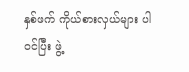နှစ်ဖက် ကိုယ်စားလှယ်များ ပါဝင်ပြီး ဖွဲ့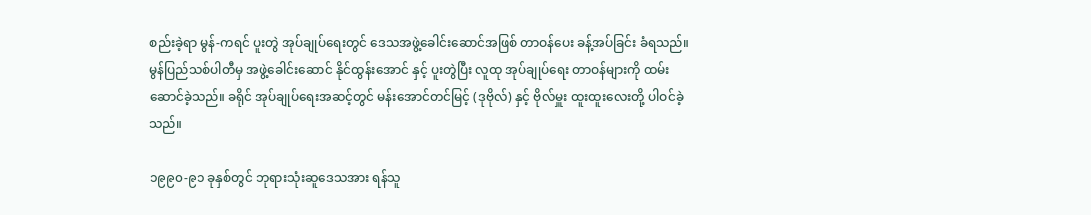စည်းခဲ့ရာ မွန်-ကရင် ပူးတွဲ အုပ်ချုပ်ရေးတွင် ဒေသအဖွဲ့ခေါင်းဆောင်အဖြစ် တာဝန်ပေး ခန့်အပ်ခြင်း ခံရသည်။ မွန်ပြည်သစ်ပါတီမှ အဖွဲ့ခေါင်းဆောင် နိုင်ထွန်းအောင် နှင့် ပူးတွဲပြီး လူထု အုပ်ချုပ်ရေး တာဝန်များကို ထမ်း ဆောင်ခဲ့သည်။ ခရိုင် အုပ်ချုပ်ရေးအဆင့်တွင် မန်းအောင်တင်မြင့် (ဒုဗိုလ်) နှင့် ဗိုလ်မှူး ထူးထူးလေးတို့ ပါဝင်ခဲ့သည်။

၁၉၉၀-၉၁ ခုနှစ်တွင် ဘုရားသုံးဆူဒေသအား ရန်သူ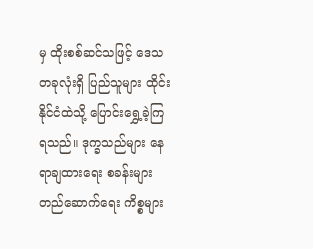မှ ထိုးစစ်ဆင်သဖြင့် ဒေသတခုလုံးရှိ ပြည်သူများ ထိုင်းနိုင်ငံထဲသို့ ပြောင်းရွှေ့ခဲ့ကြရသည်။ ဒုက္ခသည်များ နေရာချထားရေး စခန်းများ တည်ဆောက်ရေး ကိစ္စများ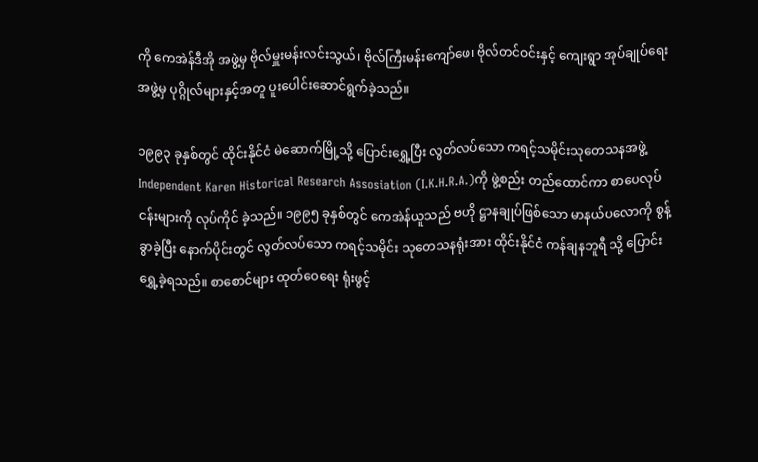ကို ကေအဲန်ဒီအို အဖွဲ့မှ ဗိုလ်မှူးမန်းလင်းသွယ်၊ ဗိုလ်ကြီးမန်းကျော်ဖေ၊ ဗိုလ်တင်ဝင်းနှင့် ကျေးရွာ အုပ်ချုပ်ရေး အဖွဲ့မှ ပုဂ္ဂိုလ်များနှင့်အတူ ပူးပေါင်းဆောင်ရွက်ခဲ့သည်။

၁၉၉၃ ခုနှစ်တွင် ထိုင်းနိုင်ငံ မဲဆောက်မြို့သို့ ပြောင်းရွှေ့ပြီး လွတ်လပ်သော ကရင့်သမိုင်းသုတေသနအဖွဲ့ Independent Karen Historical Research Assosiation (I.K.H.R.A.)ကို ဖွဲ့စည်း တည်ထောင်ကာ စာပေလုပ်ငန်းများကို လုပ်ကိုင် ခဲ့သည်။ ၁၉၉၅ ခုနှစ်တွင် ကေအဲန်ယူသည် ဗဟို ဋ္ဌာနချုပ်ဖြစ်သော မာနယ်ပလောကို စွန့်ခွာခဲ့ပြီး နောက်ပိုင်းတွင် လွတ်လပ်သော ကရင့်သမိုင်း သုတေသနရုံးအား ထိုင်းနိုင်ငံ ကန်ချနဘူရီ သို့ ပြောင်းရွှေ့ခဲ့ရသည်။ စာစောင်များ ထုတ်ဝေ‌ရေး ရုံးဖွင့်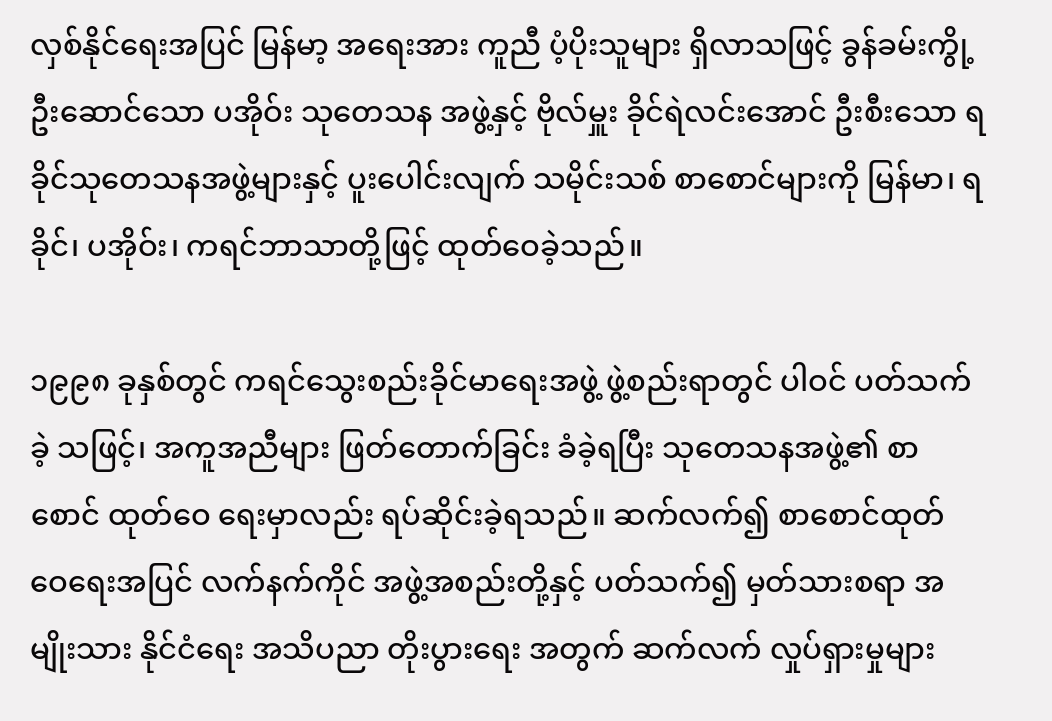လှစ်နိုင်ရေးအပြင် မြန်မာ့ အရေးအား ကူညီ ပံ့ပိုးသူများ ရှိလာသဖြင့် ခွန်ခမ်းကွို့ ဦးဆောင်သော ပအိုဝ်း သုတေသန အဖွဲ့နှင့် ဗိုလ်မှူး ခိုင်ရဲလင်းအောင် ဦးစီးသော ရခိုင်သုတေသနအဖွဲ့များနှင့် ပူးပေါင်းလျက် သမိုင်းသစ် စာစောင်များကို မြန်မာ၊ ရခိုင်၊ ပအိုဝ်း၊ ကရင်ဘာသာတို့ဖြင့် ထုတ်ဝေခဲ့သည်။

၁၉၉၈ ခုနှစ်တွင် ကရင်သွေးစည်းခိုင်မာရေးအဖွဲ့ ဖွဲ့စည်းရာတွင် ပါဝင် ပတ်သက်ခဲ့ သဖြင့်၊ အကူအညီများ ဖြတ်တောက်ခြင်း ခံခဲ့ရပြီး သုတေသနအဖွဲ့၏ စာစောင် ထုတ်ဝေ‌ ရေးမှာလည်း ရပ်ဆိုင်းခဲ့ရသည်။ ဆက်လက်၍ စာစောင်ထုတ်ဝေ‌ရေးအပြင် လက်နက်ကိုင် အဖွဲ့အစည်းတို့နှင့် ပတ်သက်၍ မှတ်သားစရာ အမျိုးသား နိုင်ငံရေး အသိပညာ တိုးပွားရေး အတွက် ဆက်လက် လှုပ်ရှားမှုများ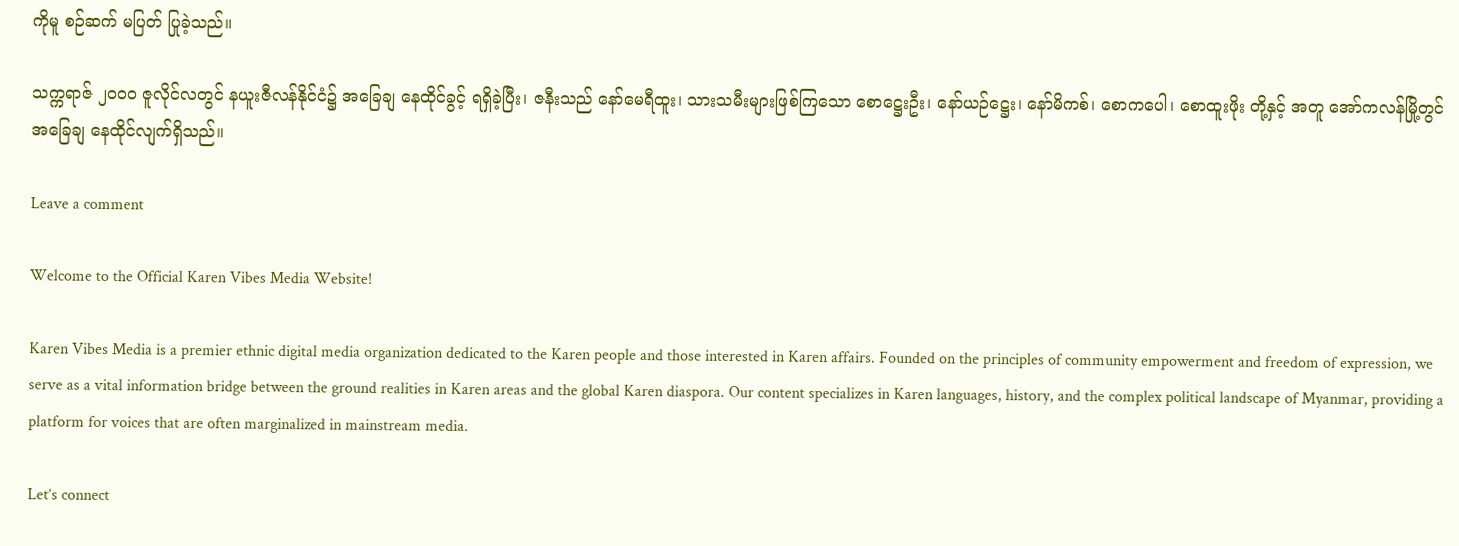ကိုမူ စဉ်ဆက် မပြတ် ပြုခဲ့သည်။

သက္ကရာဇ် ၂၀၀၀ ဇူလိုင်လတွင် နယူးဇီလန်နိုင်ငံ၌ အခြေချ နေထိုင်ခွင့် ရရှိခဲ့ပြီး၊ ဇနီးသည် နော်မေရီထူး၊ သားသမီးများဖြစ်ကြသော စောဋ္ဌေးဦး၊ နော်ယဉ်ဋ္ဌေး၊ နော်မိကစ်၊ စောကပေါ၊ စောထူးဖိုး တို့နှင့် အတူ အော်ကလန်မြို့တွင် အခြေချ နေထိုင်လျက်ရှိသည်။

Leave a comment

Welcome to the Official Karen Vibes Media Website!

Karen Vibes Media is a premier ethnic digital media organization dedicated to the Karen people and those interested in Karen affairs. Founded on the principles of community empowerment and freedom of expression, we serve as a vital information bridge between the ground realities in Karen areas and the global Karen diaspora. Our content specializes in Karen languages, history, and the complex political landscape of Myanmar, providing a platform for voices that are often marginalized in mainstream media.

Let’s connect